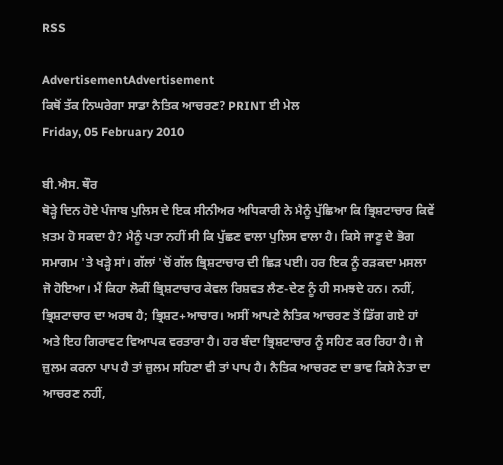RSS

AdvertisementAdvertisement
ਕਿਥੋਂ ਤੱਕ ਨਿਘਰੇਗਾ ਸਾਡਾ ਨੈਤਿਕ ਆਚਰਣ? PRINT ਈ ਮੇਲ
Friday, 05 February 2010

ਬੀ.ਐਸ. ਥੌਰ
ਥੋੜ੍ਹੇ ਦਿਨ ਹੋਏ ਪੰਜਾਬ ਪੁਲਿਸ ਦੇ ਇਕ ਸੀਨੀਅਰ ਅਧਿਕਾਰੀ ਨੇ ਮੈਨੂੰ ਪੁੱਛਿਆ ਕਿ ਭ੍ਰਿਸ਼ਟਾਚਾਰ ਕਿਵੇਂ ਖ਼ਤਮ ਹੋ ਸਕਦਾ ਹੈ? ਮੈਨੂੰ ਪਤਾ ਨਹੀਂ ਸੀ ਕਿ ਪੁੱਛਣ ਵਾਲਾ ਪੁਲਿਸ ਵਾਲਾ ਹੈ। ਕਿਸੇ ਜਾਣੂ ਦੇ ਭੋਗ ਸਮਾਗਮ 'ਤੇ ਖੜ੍ਹੇ ਸਾਂ। ਗੱਲਾਂ 'ਚੋਂ ਗੱਲ ਭ੍ਰਿਸ਼ਟਾਚਾਰ ਦੀ ਛਿੜ ਪਈ। ਹਰ ਇਕ ਨੂੰ ਰੜਕਦਾ ਮਸਲਾ ਜੋ ਹੋਇਆ। ਮੈਂ ਕਿਹਾ ਲੋਕੀਂ ਭ੍ਰਿਸ਼ਟਾਚਾਰ ਕੇਵਲ ਰਿਸ਼ਵਤ ਲੈਣ-ਦੇਣ ਨੂੰ ਹੀ ਸਮਝਦੇ ਹਨ। ਨਹੀਂ, ਭ੍ਰਿਸ਼ਟਾਚਾਰ ਦਾ ਅਰਥ ਹੈ; ਭ੍ਰਿਸ਼ਟ+ਆਚਾਰ। ਅਸੀਂ ਆਪਣੇ ਨੈਤਿਕ ਆਚਰਣ ਤੋਂ ਡਿੱਗ ਗਏ ਹਾਂ ਅਤੇ ਇਹ ਗਿਰਾਵਟ ਵਿਆਪਕ ਵਰਤਾਰਾ ਹੈ। ਹਰ ਬੰਦਾ ਭ੍ਰਿਸ਼ਟਾਚਾਰ ਨੂੰ ਸਹਿਣ ਕਰ ਰਿਹਾ ਹੈ। ਜੇ ਜ਼ੁਲਮ ਕਰਨਾ ਪਾਪ ਹੈ ਤਾਂ ਜ਼ੁਲਮ ਸਹਿਣਾ ਵੀ ਤਾਂ ਪਾਪ ਹੈ। ਨੈਤਿਕ ਆਚਰਣ ਦਾ ਭਾਵ ਕਿਸੇ ਨੇਤਾ ਦਾ ਆਚਰਣ ਨਹੀਂ,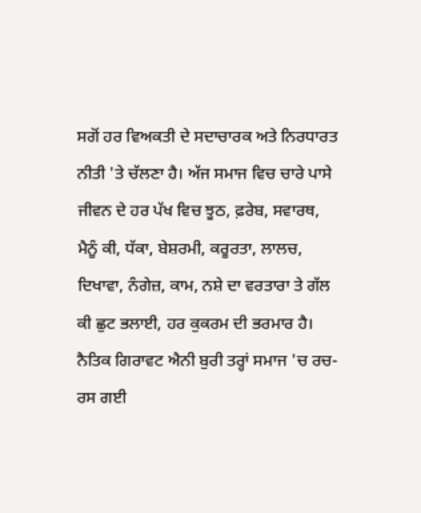ਸਗੋਂ ਹਰ ਵਿਅਕਤੀ ਦੇ ਸਦਾਚਾਰਕ ਅਤੇ ਨਿਰਧਾਰਤ ਨੀਤੀ 'ਤੇ ਚੱਲਣਾ ਹੈ। ਅੱਜ ਸਮਾਜ ਵਿਚ ਚਾਰੇ ਪਾਸੇ ਜੀਵਨ ਦੇ ਹਰ ਪੱਖ ਵਿਚ ਝੂਠ, ਫ਼ਰੇਬ, ਸਵਾਰਥ, ਮੈਨੂੰ ਕੀ, ਧੱਕਾ, ਬੇਸ਼ਰਮੀ, ਕਰੂਰਤਾ, ਲਾਲਚ, ਦਿਖਾਵਾ, ਨੰਗੇਜ਼, ਕਾਮ, ਨਸ਼ੇ ਦਾ ਵਰਤਾਰਾ ਤੇ ਗੱਲ ਕੀ ਛੁਟ ਭਲਾਈ, ਹਰ ਕੁਕਰਮ ਦੀ ਭਰਮਾਰ ਹੈ। ਨੈਤਿਕ ਗਿਰਾਵਟ ਐਨੀ ਬੁਰੀ ਤਰ੍ਹਾਂ ਸਮਾਜ 'ਚ ਰਚ-ਰਸ ਗਈ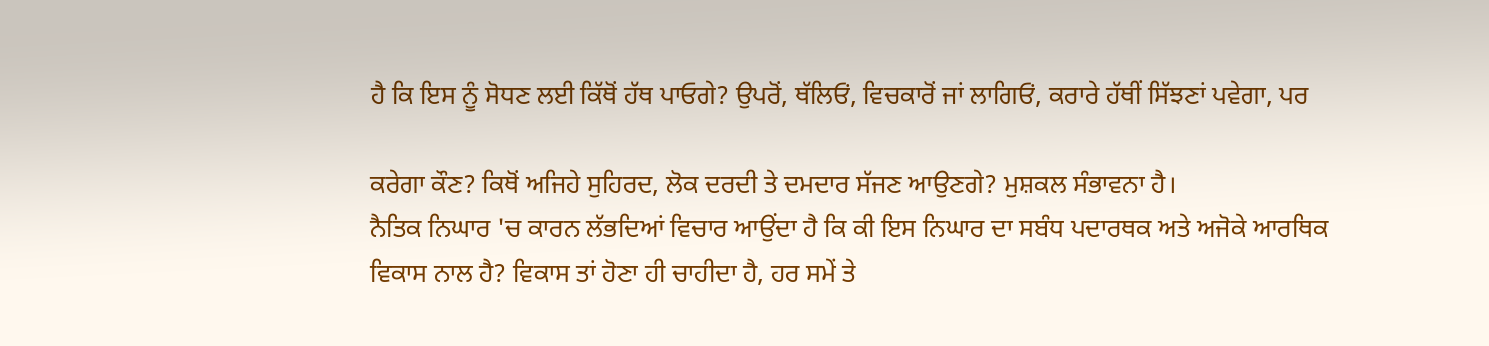ਹੈ ਕਿ ਇਸ ਨੂੰ ਸੋਧਣ ਲਈ ਕਿੱਥੋਂ ਹੱਥ ਪਾਓਗੇ? ਉਪਰੋਂ, ਥੱਲਿਓਂ, ਵਿਚਕਾਰੋਂ ਜਾਂ ਲਾਗਿਓਂ, ਕਰਾਰੇ ਹੱਥੀਂ ਸਿੱਝਣਾਂ ਪਵੇਗਾ, ਪਰ

ਕਰੇਗਾ ਕੌਣ? ਕਿਥੋਂ ਅਜਿਹੇ ਸੁਹਿਰਦ, ਲੋਕ ਦਰਦੀ ਤੇ ਦਮਦਾਰ ਸੱਜਣ ਆਉਣਗੇ? ਮੁਸ਼ਕਲ ਸੰਭਾਵਨਾ ਹੈ।
ਨੈਤਿਕ ਨਿਘਾਰ 'ਚ ਕਾਰਨ ਲੱਭਦਿਆਂ ਵਿਚਾਰ ਆਉਂਦਾ ਹੈ ਕਿ ਕੀ ਇਸ ਨਿਘਾਰ ਦਾ ਸਬੰਧ ਪਦਾਰਥਕ ਅਤੇ ਅਜੋਕੇ ਆਰਥਿਕ ਵਿਕਾਸ ਨਾਲ ਹੈ? ਵਿਕਾਸ ਤਾਂ ਹੋਣਾ ਹੀ ਚਾਹੀਦਾ ਹੈ, ਹਰ ਸਮੇਂ ਤੇ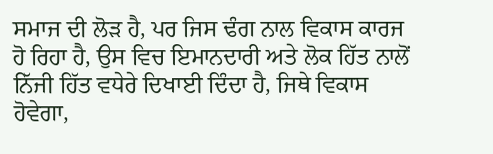ਸਮਾਜ ਦੀ ਲੋੜ ਹੈ, ਪਰ ਜਿਸ ਢੰਗ ਨਾਲ ਵਿਕਾਸ ਕਾਰਜ ਹੋ ਰਿਹਾ ਹੈ, ਉਸ ਵਿਚ ਇਮਾਨਦਾਰੀ ਅਤੇ ਲੋਕ ਹਿੱਤ ਨਾਲੋਂ ਨਿੱਜੀ ਹਿੱਤ ਵਧੇਰੇ ਦਿਖਾਈ ਦਿੰਦਾ ਹੈ, ਜਿਥੇ ਵਿਕਾਸ ਹੋਵੇਗਾ,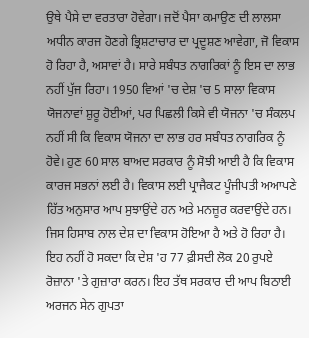ਉਥੇ ਪੈਸੇ ਦਾ ਵਰਤਾਰਾ ਹੋਵੇਗਾ। ਜਦੋਂ ਪੈਸਾ ਕਮਾਉਣ ਦੀ ਲਾਲਸਾ ਅਧੀਨ ਕਾਰਜ ਹੋਣਗੇ ਭ੍ਰਿਸ਼ਟਾਚਾਰ ਦਾ ਪ੍ਰਦੂਸ਼ਣ ਆਵੇਗਾ, ਜੋ ਵਿਕਾਸ ਹੋ ਰਿਹਾ ਹੈ, ਅਸਾਵਾਂ ਹੈ। ਸਾਰੇ ਸਬੰਧਤ ਨਾਗਰਿਕਾਂ ਨੂੰ ਇਸ ਦਾ ਲਾਭ ਨਹੀਂ ਪੁੱਜ ਰਿਹਾ। 1950 ਵਿਆਂ 'ਚ ਦੇਸ਼ 'ਚ 5 ਸਾਲਾ ਵਿਕਾਸ ਯੋਜਨਾਵਾਂ ਸ਼ੁਰੂ ਹੋਈਆਂ, ਪਰ ਪਿਛਲੀ ਕਿਸੇ ਵੀ ਯੋਜਨਾ 'ਚ ਸੰਕਲਪ ਨਹੀਂ ਸੀ ਕਿ ਵਿਕਾਸ ਯੋਜਨਾ ਦਾ ਲਾਭ ਹਰ ਸਬੰਧਤ ਨਾਗਰਿਕ ਨੂੰ ਹੋਵੇ। ਹੁਣ 60 ਸਾਲ ਬਾਅਦ ਸਰਕਾਰ ਨੂੰ ਸੋਝੀ ਆਈ ਹੈ ਕਿ ਵਿਕਾਸ ਕਾਰਜ ਸਭਨਾਂ ਲਈ ਹੈ। ਵਿਕਾਸ ਲਈ ਪ੍ਰਾਜੈਕਟ ਪੂੰਜੀਪਤੀ ਅਆਪਣੇ ਹਿੱਤ ਅਨੁਸਾਰ ਆਪ ਸੁਝਾਉਂਦੇ ਹਨ ਅਤੇ ਮਨਜ਼ੂਰ ਕਰਵਾਉਂਦੇ ਹਨ। ਜਿਸ ਹਿਸਾਬ ਨਾਲ ਦੇਸ਼ ਦਾ ਵਿਕਾਸ ਹੋਇਆ ਹੈ ਅਤੇ ਹੋ ਰਿਹਾ ਹੈ। ਇਹ ਨਹੀਂ ਹੋ ਸਕਦਾ ਕਿ ਦੇਸ਼ 'ਹ 77 ਫ਼ੀਸਦੀ ਲੋਕ 20 ਰੁਪਏ ਰੋਜ਼ਾਨਾ 'ਤੇ ਗੁਜ਼ਾਰਾ ਕਰਨ। ਇਹ ਤੱਥ ਸਰਕਾਰ ਦੀ ਆਪ ਬਿਠਾਈ ਅਰਜਨ ਸੇਨ ਗੁਪਤਾ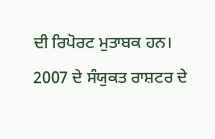ਦੀ ਰਿਪੋਰਟ ਮੁਤਾਬਕ ਹਨ। 2007 ਦੇ ਸੰਯੁਕਤ ਰਾਸ਼ਟਰ ਦੇ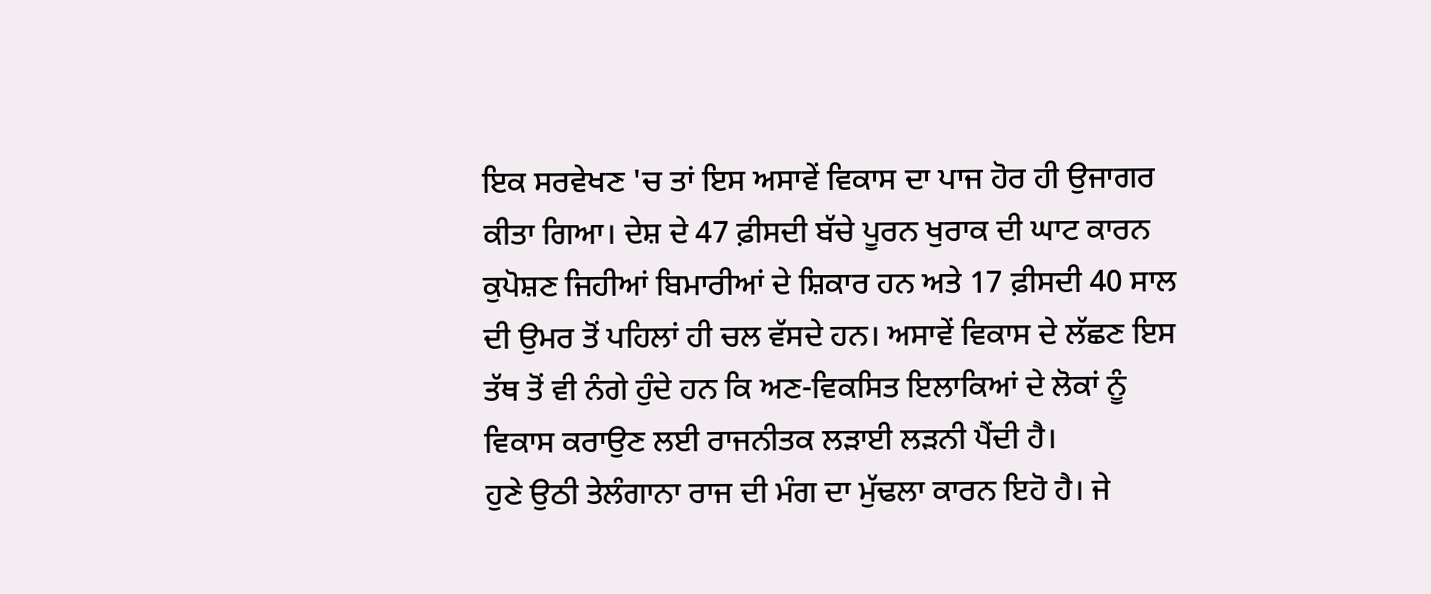ਇਕ ਸਰਵੇਖਣ 'ਚ ਤਾਂ ਇਸ ਅਸਾਵੇਂ ਵਿਕਾਸ ਦਾ ਪਾਜ ਹੋਰ ਹੀ ਉਜਾਗਰ ਕੀਤਾ ਗਿਆ। ਦੇਸ਼ ਦੇ 47 ਫ਼ੀਸਦੀ ਬੱਚੇ ਪੂਰਨ ਖੁਰਾਕ ਦੀ ਘਾਟ ਕਾਰਨ ਕੁਪੋਸ਼ਣ ਜਿਹੀਆਂ ਬਿਮਾਰੀਆਂ ਦੇ ਸ਼ਿਕਾਰ ਹਨ ਅਤੇ 17 ਫ਼ੀਸਦੀ 40 ਸਾਲ ਦੀ ਉਮਰ ਤੋਂ ਪਹਿਲਾਂ ਹੀ ਚਲ ਵੱਸਦੇ ਹਨ। ਅਸਾਵੇਂ ਵਿਕਾਸ ਦੇ ਲੱਛਣ ਇਸ ਤੱਥ ਤੋਂ ਵੀ ਨੰਗੇ ਹੁੰਦੇ ਹਨ ਕਿ ਅਣ-ਵਿਕਸਿਤ ਇਲਾਕਿਆਂ ਦੇ ਲੋਕਾਂ ਨੂੰ ਵਿਕਾਸ ਕਰਾਉਣ ਲਈ ਰਾਜਨੀਤਕ ਲੜਾਈ ਲੜਨੀ ਪੈਂਦੀ ਹੈ।
ਹੁਣੇ ਉਠੀ ਤੇਲੰਗਾਨਾ ਰਾਜ ਦੀ ਮੰਗ ਦਾ ਮੁੱਢਲਾ ਕਾਰਨ ਇਹੋ ਹੈ। ਜੇ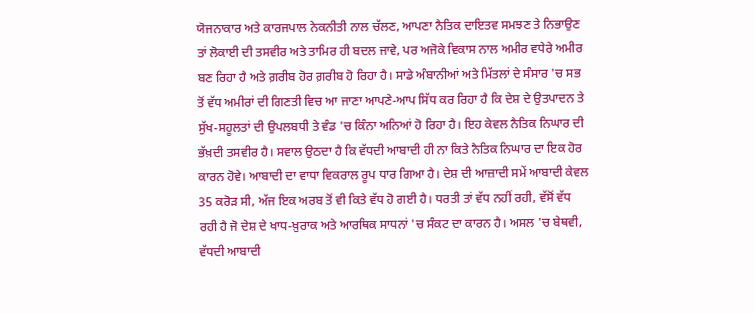ਯੋਜਨਾਕਾਰ ਅਤੇ ਕਾਰਜਪਾਲ ਨੇਕਨੀਤੀ ਨਾਲ ਚੱਲਣ, ਆਪਣਾ ਨੈਤਿਕ ਦਾਇਤਵ ਸਮਝਣ ਤੇ ਨਿਭਾਉਣ ਤਾਂ ਲੋਕਾਈ ਦੀ ਤਸਵੀਰ ਅਤੇ ਤਾਮਿਰ ਹੀ ਬਦਲ ਜਾਵੇ, ਪਰ ਅਜੋਕੇ ਵਿਕਾਸ ਨਾਲ ਅਮੀਰ ਵਧੇਰੇ ਅਮੀਰ ਬਣ ਰਿਹਾ ਹੈ ਅਤੇ ਗ਼ਰੀਬ ਹੋਰ ਗ਼ਰੀਬ ਹੋ ਰਿਹਾ ਹੈ। ਸਾਡੇ ਅੰਬਾਨੀਆਂ ਅਤੇ ਮਿੱਤਲਾਂ ਦੇ ਸੰਸਾਰ 'ਚ ਸਭ ਤੋਂ ਵੱਧ ਅਮੀਰਾਂ ਦੀ ਗਿਣਤੀ ਵਿਚ ਆ ਜਾਣਾ ਆਪਣੇ-ਆਪ ਸਿੱਧ ਕਰ ਰਿਹਾ ਹੈ ਕਿ ਦੇਸ਼ ਦੇ ਉਤਪਾਦਨ ਤੇ ਸੁੱਖ-ਸਹੂਲਤਾਂ ਦੀ ਉਪਲਬਧੀ ਤੇ ਵੰਡ 'ਚ ਕਿੰਨਾ ਅਨਿਆਂ ਹੋ ਰਿਹਾ ਹੈ। ਇਹ ਕੇਵਲ ਨੈਤਿਕ ਨਿਘਾਰ ਦੀ ਭੱਖ਼ਦੀ ਤਸਵੀਰ ਹੈ। ਸਵਾਲ ਉਠਦਾ ਹੈ ਕਿ ਵੱਧਦੀ ਆਬਾਦੀ ਹੀ ਨਾ ਕਿਤੇ ਨੈਤਿਕ ਨਿਘਾਰ ਦਾ ਇਕ ਹੋਰ ਕਾਰਨ ਹੋਵੇ। ਆਬਾਦੀ ਦਾ ਵਾਧਾ ਵਿਕਰਾਲ ਰੂਪ ਧਾਰ ਗਿਆ ਹੈ। ਦੇਸ਼ ਦੀ ਆਜ਼ਾਦੀ ਸਮੇਂ ਆਬਾਦੀ ਕੇਵਲ 35 ਕਰੋੜ ਸੀ, ਅੱਜ ਇਕ ਅਰਬ ਤੋਂ ਵੀ ਕਿਤੇ ਵੱਧ ਹੋ ਗਈ ਹੈ। ਧਰਤੀ ਤਾਂ ਵੱਧ ਨਹੀਂ ਰਹੀ, ਵੱਸੋਂ ਵੱਧ ਰਹੀ ਹੈ ਜੋ ਦੇਸ਼ ਦੇ ਖਾਧ-ਖ਼ੁਰਾਕ ਅਤੇ ਆਰਥਿਕ ਸਾਧਨਾਂ 'ਚ ਸੰਕਟ ਦਾ ਕਾਰਨ ਹੈ। ਅਸਲ 'ਚ ਬੇਥਵੀ, ਵੱਧਦੀ ਆਬਾਦੀ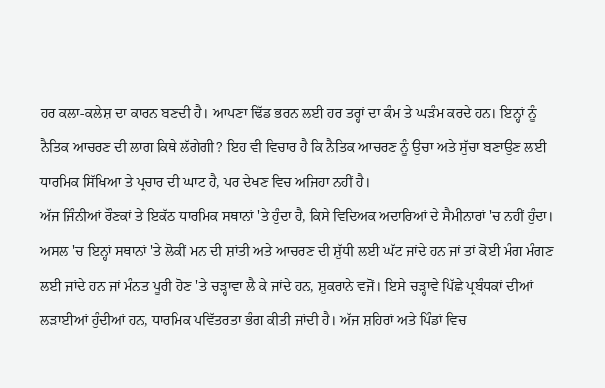ਹਰ ਕਲਾ-ਕਲੇਸ਼ ਦਾ ਕਾਰਨ ਬਣਦੀ ਹੈ। ਆਪਣਾ ਢਿੱਡ ਭਰਨ ਲਈ ਹਰ ਤਰ੍ਹਾਂ ਦਾ ਕੰਮ ਤੇ ਘੜੰਮ ਕਰਦੇ ਹਨ। ਇਨ੍ਹਾਂ ਨੂੰ ਨੈਤਿਕ ਆਚਰਣ ਦੀ ਲਾਗ ਕਿਥੇ ਲੱਗੇਗੀ? ਇਹ ਵੀ ਵਿਚਾਰ ਹੈ ਕਿ ਨੈਤਿਕ ਆਚਰਣ ਨੂੰ ਉਚਾ ਅਤੇ ਸੁੱਚਾ ਬਣਾਉਣ ਲਈ ਧਾਰਮਿਕ ਸਿੱਖਿਆ ਤੇ ਪ੍ਰਚਾਰ ਦੀ ਘਾਟ ਹੈ, ਪਰ ਦੇਖਣ ਵਿਚ ਅਜਿਹਾ ਨਹੀਂ ਹੈ।
ਅੱਜ ਜਿੰਨੀਆਂ ਰੌਣਕਾਂ ਤੇ ਇਕੱਠ ਧਾਰਮਿਕ ਸਥਾਨਾਂ 'ਤੇ ਹੁੰਦਾ ਹੈ, ਕਿਸੇ ਵਿਦਿਅਕ ਅਦਾਰਿਆਂ ਦੇ ਸੈਮੀਨਾਰਾਂ 'ਚ ਨਹੀਂ ਹੁੰਦਾ। ਅਸਲ 'ਚ ਇਨ੍ਹਾਂ ਸਥਾਨਾਂ 'ਤੇ ਲੋਕੀਂ ਮਨ ਦੀ ਸ਼ਾਂਤੀ ਅਤੇ ਆਚਰਣ ਦੀ ਸ਼ੁੱਧੀ ਲਈ ਘੱਟ ਜਾਂਦੇ ਹਨ ਜਾਂ ਤਾਂ ਕੋਈ ਮੰਗ ਮੰਗਣ ਲਈ ਜਾਂਦੇ ਹਨ ਜਾਂ ਮੰਨਤ ਪੂਰੀ ਹੋਣ 'ਤੇ ਚੜ੍ਹਾਵਾ ਲੈ ਕੇ ਜਾਂਦੇ ਹਨ, ਸ਼ੁਕਰਾਨੇ ਵਜੋਂ। ਇਸੇ ਚੜ੍ਹਾਵੇ ਪਿੱਛੇ ਪ੍ਰਬੰਧਕਾਂ ਦੀਆਂ ਲੜਾਈਆਂ ਹੁੰਦੀਆਂ ਹਨ, ਧਾਰਮਿਕ ਪਵਿੱਤਰਤਾ ਭੰਗ ਕੀਤੀ ਜਾਂਦੀ ਹੈ। ਅੱਜ ਸ਼ਹਿਰਾਂ ਅਤੇ ਪਿੰਡਾਂ ਵਿਚ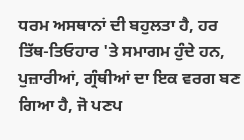ਧਰਮ ਅਸਥਾਨਾਂ ਦੀ ਬਹੁਲਤਾ ਹੈ, ਹਰ ਤਿੱਥ-ਤਿਓਹਾਰ 'ਤੇ ਸਮਾਗਮ ਹੁੰਦੇ ਹਨ, ਪੁਜ਼ਾਰੀਆਂ, ਗ੍ਰੰਥੀਆਂ ਦਾ ਇਕ ਵਰਗ ਬਣ ਗਿਆ ਹੈ, ਜੋ ਪਣਪ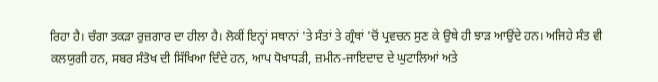ਰਿਹਾ ਹੈ। ਚੰਗਾ ਤਕੜਾ ਰੁਜ਼ਗਾਰ ਦਾ ਹੀਲਾ ਹੈ। ਲੋਕੀਂ ਇਨ੍ਹਾਂ ਸਥਾਨਾਂ 'ਤੇ ਸੰਤਾਂ ਤੇ ਗ੍ਰੰਥਾਂ 'ਚੋਂ ਪ੍ਰਵਚਨ ਸੁਣ ਕੇ ਉਥੇ ਹੀ ਝਾੜ ਆਉਂਦੇ ਹਨ। ਅਜਿਹੇ ਸੰਤ ਵੀ ਕਲਯੁਗੀ ਹਨ, ਸਬਰ ਸੰਤੋਖ ਦੀ ਸਿੱਖਿਆ ਦਿੰਦੇ ਹਨ, ਆਪ ਧੋਖਾਧੜੀ, ਜ਼ਮੀਨ-ਜਾਇਦਾਦ ਦੇ ਘੁਟਾਲਿਆਂ ਅਤੇ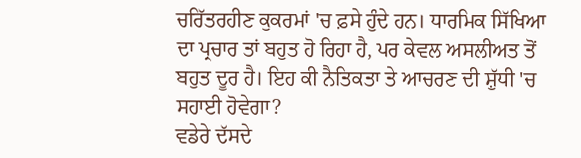ਚਰਿੱਤਰਹੀਣ ਕੁਕਰਮਾਂ 'ਚ ਫ਼ਸੇ ਹੁੰਦੇ ਹਨ। ਧਾਰਮਿਕ ਸਿੱਖਿਆ ਦਾ ਪ੍ਰਚਾਰ ਤਾਂ ਬਹੁਤ ਹੋ ਰਿਹਾ ਹੈ, ਪਰ ਕੇਵਲ ਅਸਲੀਅਤ ਤੋਂ ਬਹੁਤ ਦੂਰ ਹੈ। ਇਹ ਕੀ ਨੈਤਿਕਤਾ ਤੇ ਆਚਰਣ ਦੀ ਸ਼ੁੱਧੀ 'ਚ ਸਹਾਈ ਹੋਵੇਗਾ?
ਵਡੇਰੇ ਦੱਸਦੇ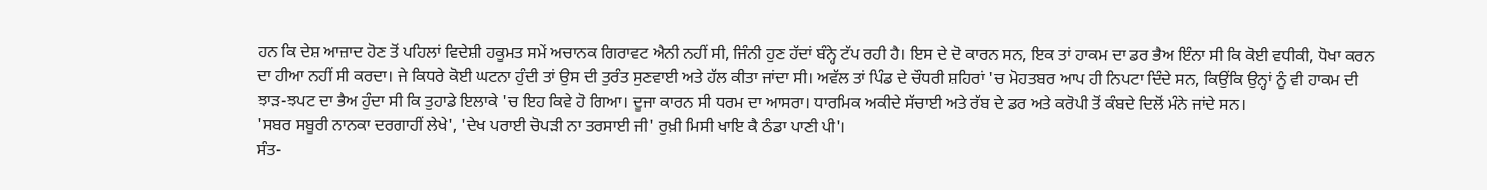ਹਨ ਕਿ ਦੇਸ਼ ਆਜ਼ਾਦ ਹੋਣ ਤੋਂ ਪਹਿਲਾਂ ਵਿਦੇਸ਼ੀ ਹਕੂਮਤ ਸਮੇਂ ਅਚਾਨਕ ਗਿਰਾਵਟ ਐਨੀ ਨਹੀਂ ਸੀ, ਜਿੰਨੀ ਹੁਣ ਹੱਦਾਂ ਬੰਨ੍ਹੇ ਟੱਪ ਰਹੀ ਹੈ। ਇਸ ਦੇ ਦੋ ਕਾਰਨ ਸਨ, ਇਕ ਤਾਂ ਹਾਕਮ ਦਾ ਡਰ ਭੈਅ ਇੰਨਾ ਸੀ ਕਿ ਕੋਈ ਵਧੀਕੀ, ਧੋਖਾ ਕਰਨ ਦਾ ਹੀਆ ਨਹੀਂ ਸੀ ਕਰਦਾ। ਜੇ ਕਿਧਰੇ ਕੋਈ ਘਟਨਾ ਹੁੰਦੀ ਤਾਂ ਉਸ ਦੀ ਤੁਰੰਤ ਸੁਣਵਾਈ ਅਤੇ ਹੱਲ ਕੀਤਾ ਜਾਂਦਾ ਸੀ। ਅਵੱਲ ਤਾਂ ਪਿੰਡ ਦੇ ਚੌਧਰੀ ਸ਼ਹਿਰਾਂ 'ਚ ਮੋਹਤਬਰ ਆਪ ਹੀ ਨਿਪਟਾ ਦਿੰਦੇ ਸਨ, ਕਿਉਂਕਿ ਉਨ੍ਹਾਂ ਨੂੰ ਵੀ ਹਾਕਮ ਦੀ ਝਾੜ-ਝਪਟ ਦਾ ਭੈਅ ਹੁੰਦਾ ਸੀ ਕਿ ਤੁਹਾਡੇ ਇਲਾਕੇ 'ਚ ਇਹ ਕਿਵੇ ਹੋ ਗਿਆ। ਦੂਜਾ ਕਾਰਨ ਸੀ ਧਰਮ ਦਾ ਆਸਰਾ। ਧਾਰਮਿਕ ਅਕੀਦੇ ਸੱਚਾਈ ਅਤੇ ਰੱਬ ਦੇ ਡਰ ਅਤੇ ਕਰੋਪੀ ਤੋਂ ਕੰਬਦੇ ਦਿਲੋਂ ਮੰਨੇ ਜਾਂਦੇ ਸਨ।
'ਸਬਰ ਸਬੂਰੀ ਨਾਨਕਾ ਦਰਗਾਹੀਂ ਲੇਖੇ', 'ਦੇਖ ਪਰਾਈ ਚੋਪੜੀ ਨਾ ਤਰਸਾਈ ਜੀ' ਰੁਖ਼ੀ ਮਿਸੀ ਖਾਇ ਕੈ ਠੰਡਾ ਪਾਣੀ ਪੀ'।
ਸੰਤ-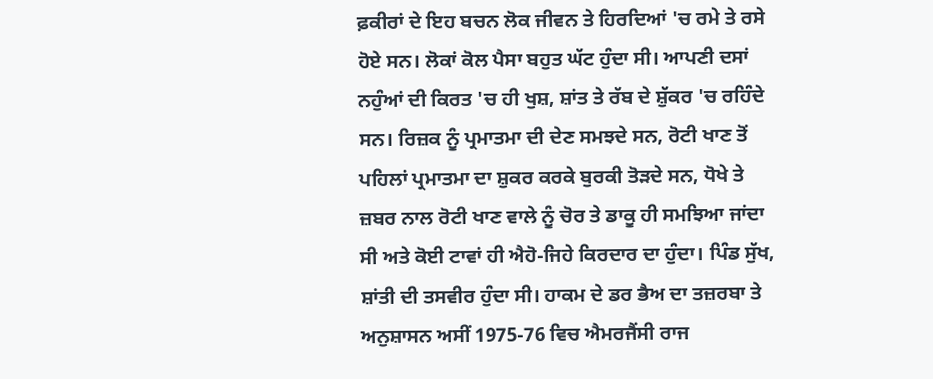ਫ਼ਕੀਰਾਂ ਦੇ ਇਹ ਬਚਨ ਲੋਕ ਜੀਵਨ ਤੇ ਹਿਰਦਿਆਂ 'ਚ ਰਮੇ ਤੇ ਰਸੇ ਹੋਏ ਸਨ। ਲੋਕਾਂ ਕੋਲ ਪੈਸਾ ਬਹੁਤ ਘੱਟ ਹੁੰਦਾ ਸੀ। ਆਪਣੀ ਦਸਾਂ ਨਹੁੰਆਂ ਦੀ ਕਿਰਤ 'ਚ ਹੀ ਖੁਸ਼, ਸ਼ਾਂਤ ਤੇ ਰੱਬ ਦੇ ਸ਼ੁੱਕਰ 'ਚ ਰਹਿੰਦੇ ਸਨ। ਰਿਜ਼ਕ ਨੂੰ ਪ੍ਰਮਾਤਮਾ ਦੀ ਦੇਣ ਸਮਝਦੇ ਸਨ, ਰੋਟੀ ਖਾਣ ਤੋਂ ਪਹਿਲਾਂ ਪ੍ਰਮਾਤਮਾ ਦਾ ਸ਼ੁਕਰ ਕਰਕੇ ਬੁਰਕੀ ਤੋੜਦੇ ਸਨ, ਧੋਖੇ ਤੇ ਜ਼ਬਰ ਨਾਲ ਰੋਟੀ ਖਾਣ ਵਾਲੇ ਨੂੰ ਚੋਰ ਤੇ ਡਾਕੂ ਹੀ ਸਮਝਿਆ ਜਾਂਦਾ ਸੀ ਅਤੇ ਕੋਈ ਟਾਵਾਂ ਹੀ ਐਹੋ-ਜਿਹੇ ਕਿਰਦਾਰ ਦਾ ਹੁੰਦਾ। ਪਿੰਡ ਸੁੱਖ, ਸ਼ਾਂਤੀ ਦੀ ਤਸਵੀਰ ਹੁੰਦਾ ਸੀ। ਹਾਕਮ ਦੇ ਡਰ ਭੈਅ ਦਾ ਤਜ਼ਰਬਾ ਤੇ ਅਨੁਸ਼ਾਸਨ ਅਸੀਂ 1975-76 ਵਿਚ ਐਮਰਜੈਂਸੀ ਰਾਜ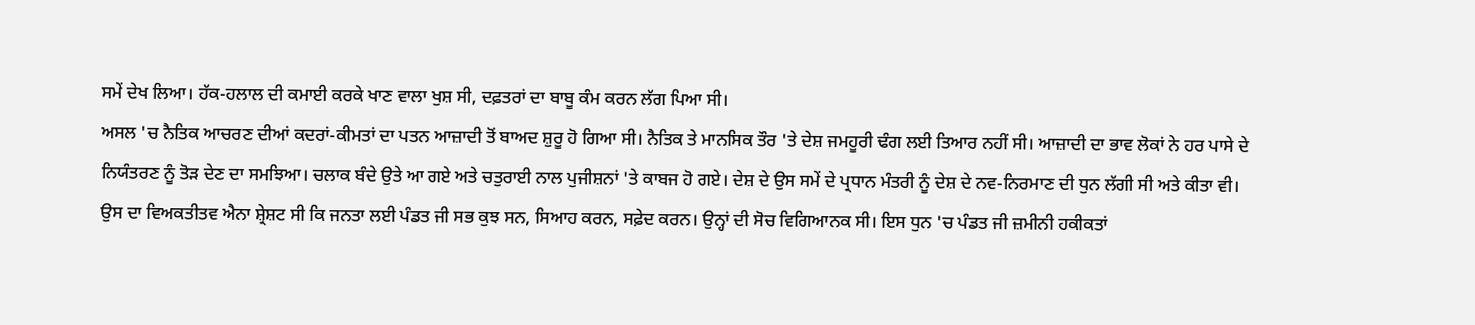ਸਮੇਂ ਦੇਖ ਲਿਆ। ਹੱਕ-ਹਲਾਲ ਦੀ ਕਮਾਈ ਕਰਕੇ ਖਾਣ ਵਾਲਾ ਖੁਸ਼ ਸੀ, ਦਫ਼ਤਰਾਂ ਦਾ ਬਾਬੂ ਕੰਮ ਕਰਨ ਲੱਗ ਪਿਆ ਸੀ।
ਅਸਲ 'ਚ ਨੈਤਿਕ ਆਚਰਣ ਦੀਆਂ ਕਦਰਾਂ-ਕੀਮਤਾਂ ਦਾ ਪਤਨ ਆਜ਼ਾਦੀ ਤੋਂ ਬਾਅਦ ਸ਼ੁਰੂ ਹੋ ਗਿਆ ਸੀ। ਨੈਤਿਕ ਤੇ ਮਾਨਸਿਕ ਤੌਰ 'ਤੇ ਦੇਸ਼ ਜਮਹੂਰੀ ਢੰਗ ਲਈ ਤਿਆਰ ਨਹੀਂ ਸੀ। ਆਜ਼ਾਦੀ ਦਾ ਭਾਵ ਲੋਕਾਂ ਨੇ ਹਰ ਪਾਸੇ ਦੇ ਨਿਯੰਤਰਣ ਨੂੰ ਤੋੜ ਦੇਣ ਦਾ ਸਮਝਿਆ। ਚਲਾਕ ਬੰਦੇ ਉਤੇ ਆ ਗਏ ਅਤੇ ਚਤੁਰਾਈ ਨਾਲ ਪੁਜੀਸ਼ਨਾਂ 'ਤੇ ਕਾਬਜ ਹੋ ਗਏ। ਦੇਸ਼ ਦੇ ਉਸ ਸਮੇਂ ਦੇ ਪ੍ਰਧਾਨ ਮੰਤਰੀ ਨੂੰ ਦੇਸ਼ ਦੇ ਨਵ-ਨਿਰਮਾਣ ਦੀ ਧੁਨ ਲੱਗੀ ਸੀ ਅਤੇ ਕੀਤਾ ਵੀ। ਉਸ ਦਾ ਵਿਅਕਤੀਤਵ ਐਨਾ ਸ਼੍ਰੇਸ਼ਟ ਸੀ ਕਿ ਜਨਤਾ ਲਈ ਪੰਡਤ ਜੀ ਸਭ ਕੁਝ ਸਨ, ਸਿਆਹ ਕਰਨ, ਸਫ਼ੇਦ ਕਰਨ। ਉਨ੍ਹਾਂ ਦੀ ਸੋਚ ਵਿਗਿਆਨਕ ਸੀ। ਇਸ ਧੁਨ 'ਚ ਪੰਡਤ ਜੀ ਜ਼ਮੀਨੀ ਹਕੀਕਤਾਂ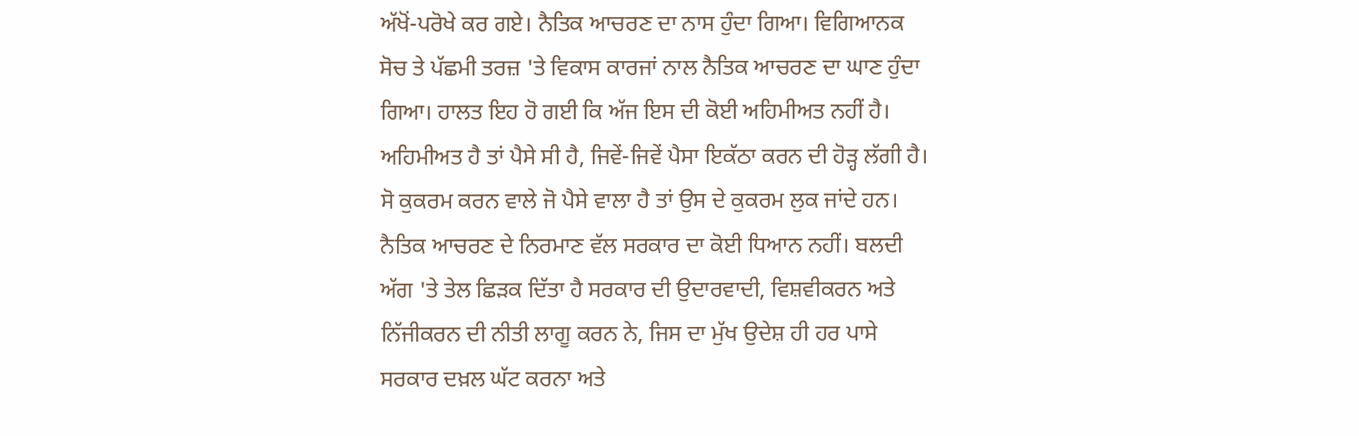ਅੱਖੋਂ-ਪਰੋਖੇ ਕਰ ਗਏ। ਨੈਤਿਕ ਆਚਰਣ ਦਾ ਨਾਸ ਹੁੰਦਾ ਗਿਆ। ਵਿਗਿਆਨਕ ਸੋਚ ਤੇ ਪੱਛਮੀ ਤਰਜ਼ 'ਤੇ ਵਿਕਾਸ ਕਾਰਜਾਂ ਨਾਲ ਨੈਤਿਕ ਆਚਰਣ ਦਾ ਘਾਣ ਹੁੰਦਾ ਗਿਆ। ਹਾਲਤ ਇਹ ਹੋ ਗਈ ਕਿ ਅੱਜ ਇਸ ਦੀ ਕੋਈ ਅਹਿਮੀਅਤ ਨਹੀਂ ਹੈ। ਅਹਿਮੀਅਤ ਹੈ ਤਾਂ ਪੈਸੇ ਸੀ ਹੈ, ਜਿਵੇਂ-ਜਿਵੇਂ ਪੈਸਾ ਇਕੱਠਾ ਕਰਨ ਦੀ ਹੋੜ੍ਹ ਲੱਗੀ ਹੈ। ਸੋ ਕੁਕਰਮ ਕਰਨ ਵਾਲੇ ਜੋ ਪੈਸੇ ਵਾਲਾ ਹੈ ਤਾਂ ਉਸ ਦੇ ਕੁਕਰਮ ਲੁਕ ਜਾਂਦੇ ਹਨ। ਨੈਤਿਕ ਆਚਰਣ ਦੇ ਨਿਰਮਾਣ ਵੱਲ ਸਰਕਾਰ ਦਾ ਕੋਈ ਧਿਆਨ ਨਹੀਂ। ਬਲਦੀ ਅੱਗ 'ਤੇ ਤੇਲ ਛਿੜਕ ਦਿੱਤਾ ਹੈ ਸਰਕਾਰ ਦੀ ਉਦਾਰਵਾਦੀ, ਵਿਸ਼ਵੀਕਰਨ ਅਤੇ ਨਿੱਜੀਕਰਨ ਦੀ ਨੀਤੀ ਲਾਗੂ ਕਰਨ ਨੇ, ਜਿਸ ਦਾ ਮੁੱਖ ਉਦੇਸ਼ ਹੀ ਹਰ ਪਾਸੇ ਸਰਕਾਰ ਦਖ਼ਲ ਘੱਟ ਕਰਨਾ ਅਤੇ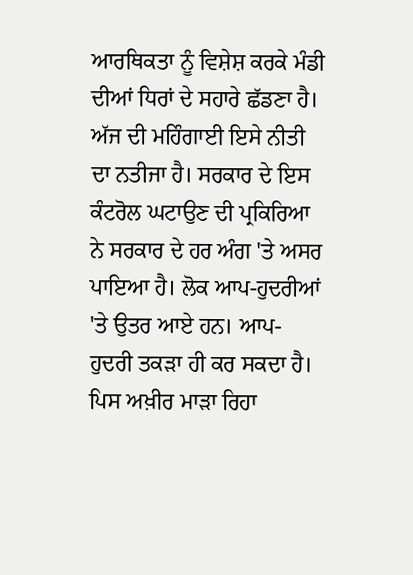ਆਰਥਿਕਤਾ ਨੂੰ ਵਿਸ਼ੇਸ਼ ਕਰਕੇ ਮੰਡੀ ਦੀਆਂ ਧਿਰਾਂ ਦੇ ਸਹਾਰੇ ਛੱਡਣਾ ਹੈ।
ਅੱਜ ਦੀ ਮਹਿੰਗਾਈ ਇਸੇ ਨੀਤੀ ਦਾ ਨਤੀਜਾ ਹੈ। ਸਰਕਾਰ ਦੇ ਇਸ ਕੰਟਰੋਲ ਘਟਾਉਣ ਦੀ ਪ੍ਰਕਿਰਿਆ ਨੇ ਸਰਕਾਰ ਦੇ ਹਰ ਅੰਗ 'ਤੇ ਅਸਰ ਪਾਇਆ ਹੈ। ਲੋਕ ਆਪ-ਹੁਦਰੀਆਂ 'ਤੇ ਉਤਰ ਆਏ ਹਨ। ਆਪ-ਹੁਦਰੀ ਤਕੜਾ ਹੀ ਕਰ ਸਕਦਾ ਹੈ। ਪਿਸ ਅਖ਼ੀਰ ਮਾੜਾ ਰਿਹਾ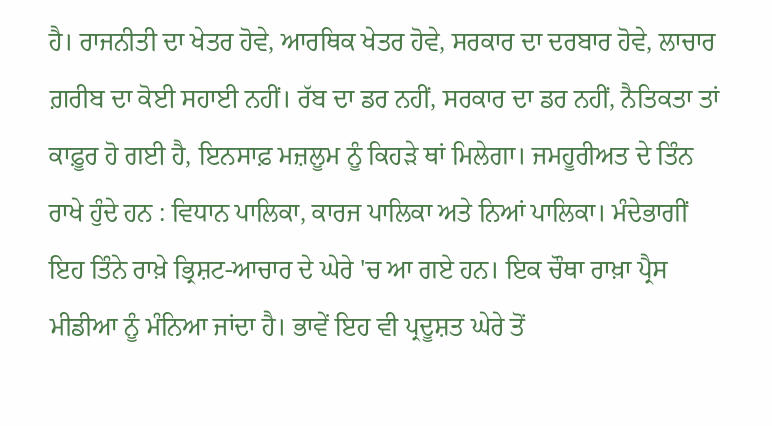ਹੈ। ਰਾਜਨੀਤੀ ਦਾ ਖੇਤਰ ਹੋਵੇ, ਆਰਥਿਕ ਖੇਤਰ ਹੋਵੇ, ਸਰਕਾਰ ਦਾ ਦਰਬਾਰ ਹੋਵੇ, ਲਾਚਾਰ ਗ਼ਰੀਬ ਦਾ ਕੋਈ ਸਹਾਈ ਨਹੀਂ। ਰੱਬ ਦਾ ਡਰ ਨਹੀਂ, ਸਰਕਾਰ ਦਾ ਡਰ ਨਹੀਂ, ਨੈਤਿਕਤਾ ਤਾਂ ਕਾਫ਼ੂਰ ਹੋ ਗਈ ਹੈ, ਇਨਸਾਫ਼ ਮਜ਼ਲੂਮ ਨੂੰ ਕਿਹੜੇ ਥਾਂ ਮਿਲੇਗਾ। ਜਮਹੂਰੀਅਤ ਦੇ ਤਿੰਨ ਰਾਖੇ ਹੁੰਦੇ ਹਨ : ਵਿਧਾਨ ਪਾਲਿਕਾ, ਕਾਰਜ ਪਾਲਿਕਾ ਅਤੇ ਨਿਆਂ ਪਾਲਿਕਾ। ਮੰਦੇਭਾਗੀਂ ਇਹ ਤਿੰਨੇ ਰਾਖ਼ੇ ਭ੍ਰਿਸ਼ਟ-ਆਚਾਰ ਦੇ ਘੇਰੇ 'ਚ ਆ ਗਏ ਹਨ। ਇਕ ਚੌਥਾ ਰਾਖ਼ਾ ਪ੍ਰੈਸ ਮੀਡੀਆ ਨੂੰ ਮੰਨਿਆ ਜਾਂਦਾ ਹੈ। ਭਾਵੇਂ ਇਹ ਵੀ ਪ੍ਰਦੂਸ਼ਤ ਘੇਰੇ ਤੋਂ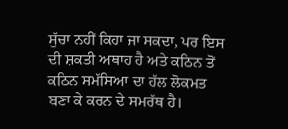ਸੁੱਚਾ ਨਹੀਂ ਕਿਹਾ ਜਾ ਸਕਦਾ, ਪਰ ਇਸ ਦੀ ਸ਼ਕਤੀ ਅਥਾਹ ਹੈ ਅਤੇ ਕਠਿਨ ਤੋਂ ਕਠਿਨ ਸਮੱਸਿਆ ਦਾ ਹੱਲ ਲੋਕਮਤ ਬਣਾ ਕੇ ਕਰਨ ਦੇ ਸਮਰੱਥ ਹੈ।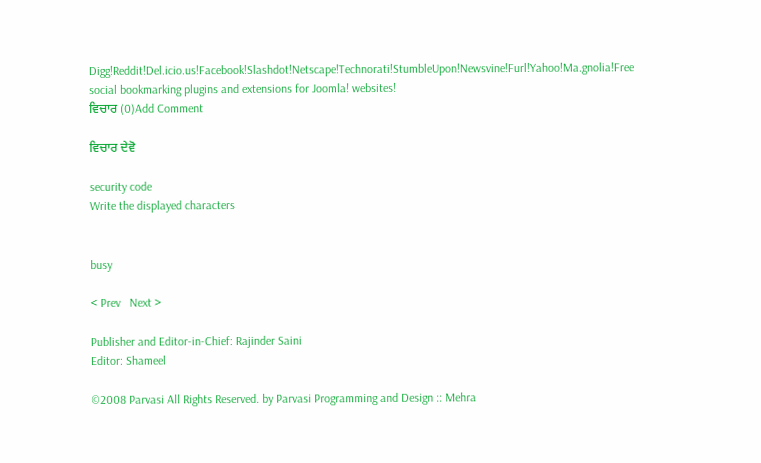Digg!Reddit!Del.icio.us!Facebook!Slashdot!Netscape!Technorati!StumbleUpon!Newsvine!Furl!Yahoo!Ma.gnolia!Free social bookmarking plugins and extensions for Joomla! websites!
ਵਿਚਾਰ (0)Add Comment

ਵਿਚਾਰ ਦੇਵੋ

security code
Write the displayed characters


busy

< Prev   Next >

Publisher and Editor-in-Chief: Rajinder Saini
Editor: Shameel

©2008 Parvasi All Rights Reserved. by Parvasi Programming and Design :: Mehra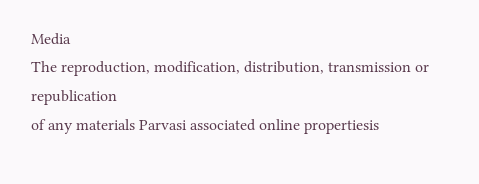Media
The reproduction, modification, distribution, transmission or republication
of any materials Parvasi associated online propertiesis